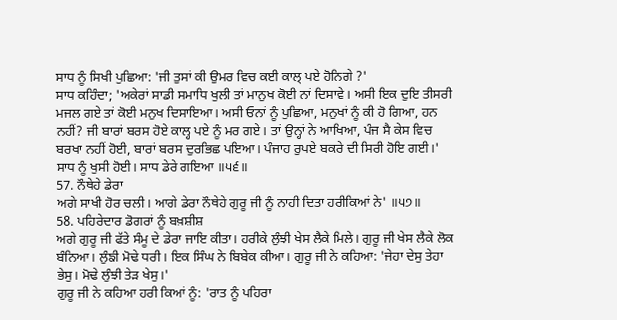ਸਾਧ ਨੂੰ ਸਿਖੀ ਪੁਛਿਆ: 'ਜੀ ਤੁਸਾਂ ਕੀ ਉਮਰ ਵਿਚ ਕਈ ਕਾਲ੍ ਪਏ ਹੋਨਿਗੇ ?'
ਸਾਧ ਕਹਿੰਦਾ; 'ਅਕੇਰਾਂ ਸਾਡੀ ਸਮਾਧਿ ਖੁਲੀ ਤਾਂ ਮਾਨੁਖ ਕੋਈ ਨਾਂ ਦਿਸਾਵੇ। ਅਸੀ ਇਕ ਦੁਇ ਤੀਸਰੀ ਮਜਲ ਗਏ ਤਾਂ ਕੋਈ ਮਨੁਖ ਦਿਸਾਇਆ। ਅਸੀ ਓਨਾਂ ਨੂੰ ਪੁਛਿਆ, ਮਨੁਖਾਂ ਨੂੰ ਕੀ ਹੋ ਗਿਆ, ਹਨ ਨਹੀਂ? ਜੀ ਬਾਰਾਂ ਬਰਸ ਹੋਏ ਕਾਲ੍ਹ ਪਏ ਨੂੰ ਮਰ ਗਏ। ਤਾਂ ਉਨ੍ਹਾਂ ਨੇ ਆਖਿਆ, ਪੰਜ ਸੈ ਕੇਸ ਵਿਚ ਬਰਖਾ ਨਹੀਂ ਹੋਈ, ਬਾਰਾਂ ਬਰਸ ਦੁਰਭਿਛ ਪਇਆ। ਪੰਜਾਹ ਰੁਪਏ ਬਕਰੇ ਦੀ ਸਿਰੀ ਹੋਇ ਗਈ।' ਸਾਧ ਨੂੰ ਖੁਸੀ ਹੋਈ। ਸਾਧ ਡੇਰੇ ਗਇਆ ॥੫੬॥
57. ਨੌਥੇਹੇ ਡੇਰਾ
ਅਗੇ ਸਾਖੀ ਹੋਰ ਚਲੀ। ਆਗੇ ਡੇਰਾ ਨੌਥੇਹੇ ਗੁਰੂ ਜੀ ਨੂੰ ਨਾਹੀ ਦਿਤਾ ਹਰੀਕਿਆਂ ਨੇ' ॥੫੭॥
58. ਪਹਿਰੇਦਾਰ ਡੋਗਰਾਂ ਨੂੰ ਬਖ਼ਸ਼ੀਸ਼
ਅਗੇ ਗੁਰੂ ਜੀ ਫੱਤੇ ਸੰਮੂ ਦੇ ਡੇਰਾ ਜਾਇ ਕੀਤਾ। ਹਰੀਕੇ ਲੁੰਝੀ ਖੇਸ ਲੈਕੇ ਮਿਲੇ। ਗੁਰੂ ਜੀ ਖੇਸ ਲੈਕੇ ਲੋਕ ਬੰਨਿਆ। ਲੁੰਙੀ ਮੋਢੇ ਧਰੀ। ਇਕ ਸਿੰਘ ਨੇ ਬਿਬੇਕ ਕੀਆ। ਗੁਰੂ ਜੀ ਨੇ ਕਹਿਆ: 'ਜੇਹਾ ਦੇਸੁ ਤੇਹਾ ਭੇਸੁ। ਮੋਢੇ ਲੁੰਝੀ ਤੇੜ ਖੇਸੁ।'
ਗੁਰੂ ਜੀ ਨੇ ਕਹਿਆ ਹਰੀ ਕਿਆਂ ਨੂੰ: 'ਰਾਤ ਨੂੰ ਪਹਿਰਾ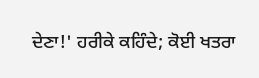ਦੇਣਾ!' ਹਰੀਕੇ ਕਹਿੰਦੇ; ਕੋਈ ਖਤਰਾ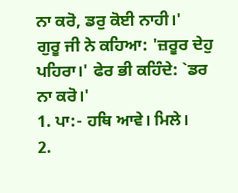ਨਾ ਕਰੋ, ਡਰੁ ਕੋਈ ਨਾਹੀ।'
ਗੁਰੂ ਜੀ ਨੇ ਕਹਿਆ: 'ਜ਼ਰੂਰ ਦੇਹੁ ਪਹਿਰਾ।' ਫੇਰ ਭੀ ਕਹਿੰਦੇ: `ਡਰ ਨਾ ਕਰੋ।'
1. ਪਾ:- ਹਥਿ ਆਵੇ। ਮਿਲੇ।
2.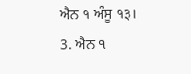ਐਨ १ ਅੰਸੂ १३।
3. ਐਨ ੧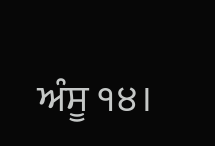ਅੰਸੂ ੧੪।